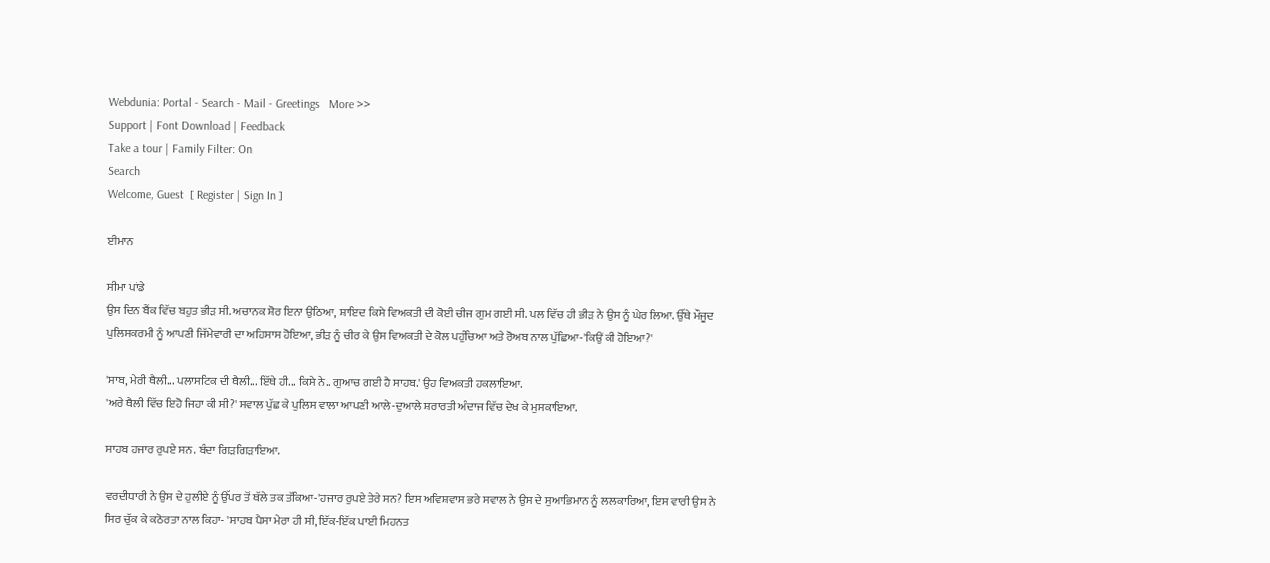Webdunia: Portal - Search - Mail - Greetings   More >>
Support | Font Download | Feedback
Take a tour | Family Filter: On
Search
Welcome, Guest  [ Register | Sign In ]

ਈਮਾਨ

ਸੀਮਾ ਪਾਂਡੇ
ਉਸ ਦਿਨ ਬੈਂਕ ਵਿੱਚ ਬਹੁਤ ਭੀੜ ਸੀ. ਅਚਾਨਕ ਸ਼ੋਰ ਇਨਾ ਉਠਿਆ, ਸ਼ਾਇਦ ਕਿਸੇ ਵਿਅਕਤੀ ਦੀ ਕੋਈ ਚੀਜ ਗੁਮ ਗਈ ਸੀ. ਪਲ ਵਿੱਚ ਹੀ ਭੀੜ ਨੇ ਉਸ ਨੂੰ ਘੇਰ ਲਿਆ. ਉੱਥੇ ਮੌਜੂਦ ਪੁਲਿਸਕਰਮੀ ਨੂੰ ਆਪਣੀ ਜਿੱਮੇਵਾਰੀ ਦਾ ਅਹਿਸਾਸ ਹੋਇਆ, ਭੀੜ ਨੂੰ ਚੀਰ ਕੇ ਉਸ ਵਿਅਕਤੀ ਦੇ ਕੋਲ ਪਹੁੰਚਿਆ ਅਤੇ ਰੋਅਬ ਨਾਲ ਪੁੱਛਿਆ-'ਕਿਉਂ ਕੀ ਹੋਇਆ?'

'ਸਾਬ, ਮੇਰੀ ਥੈਲੀ... ਪਲਾਸਟਿਕ ਦੀ ਥੈਲੀ... ਇੱਥੇ ਹੀ... ਕਿਸੇ ਨੇ.. ਗੁਆਚ ਗਈ ਹੈ ਸਾਹਬ.' ਉਹ ਵਿਅਕਤੀ ਹਕਲਾਇਆ.
'ਅਰੇ ਥੈਲੀ ਵਿੱਚ ਇਹੋ ਜਿਹਾ ਕੀ ਸੀ?' ਸਵਾਲ ਪੁੱਛ ਕੇ ਪੁਲਿਸ ਵਾਲਾ ਆਪਣੀ ਆਲੇ-ਦੁਆਲੇ ਸ਼ਰਾਰਤੀ ਅੰਦਾਜ ਵਿੱਚ ਦੇਖ ਕੇ ਮੁਸਕਾਇਆ.

ਸਾਹਬ ਹਜਾਰ ਰੁਪਏ ਸਨ. ਬੰਦਾ ਗਿੜਗਿੜਾਇਆ.

ਵਰਦੀਧਾਰੀ ਨੇ ਉਸ ਦੇ ਹੁਲੀਏ ਨੂੰ ਉੱਪਰ ਤੋਂ ਥੱਲੇ ਤਕ ਤੱਕਿਆ-'ਹਜਾਰ ਰੁਪਏ ਤੇਰੇ ਸਨ? ਇਸ ਅਵਿਸ਼ਵਾਸ ਭਰੇ ਸਵਾਲ ਨੇ ਉਸ ਦੇ ਸੁਆਭਿਮਾਨ ਨੂੰ ਲਲਕਾਰਿਆ, ਇਸ ਵਾਰੀ ਉਸ ਨੇ ਸਿਰ ਚੁੱਕ ਕੇ ਕਠੋਰਤਾ ਨਾਲ ਕਿਹਾ- 'ਸਾਹਬ ਪੈਸਾ ਮੇਰਾ ਹੀ ਸੀ, ਇੱਕ-ਇੱਕ ਪਾਈ ਮਿਹਨਤ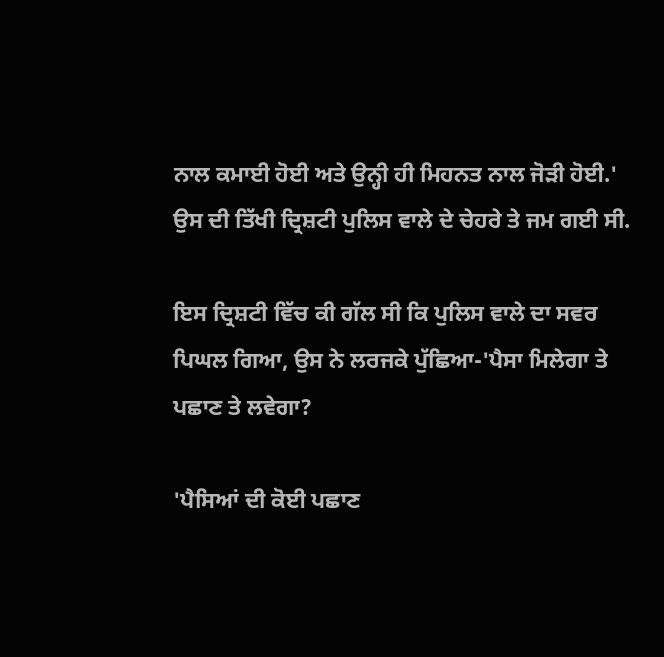ਨਾਲ ਕਮਾਈ ਹੋਈ ਅਤੇ ਉਨ੍ਹੀ ਹੀ ਮਿਹਨਤ ਨਾਲ ਜੋੜੀ ਹੋਈ.' ਉਸ ਦੀ ਤਿੱਖੀ ਦ੍ਰਿਸ਼ਟੀ ਪੁਲਿਸ ਵਾਲੇ ਦੇ ਚੇਹਰੇ ਤੇ ਜਮ ਗਈ ਸੀ.

ਇਸ ਦ੍ਰਿਸ਼ਟੀ ਵਿੱਚ ਕੀ ਗੱਲ ਸੀ ਕਿ ਪੁਲਿਸ ਵਾਲੇ ਦਾ ਸਵਰ ਪਿਘਲ ਗਿਆ, ਉਸ ਨੇ ਲਰਜਕੇ ਪੁੱਛਿਆ-'ਪੈਸਾ ਮਿਲੇਗਾ ਤੇ ਪਛਾਣ ਤੇ ਲਵੇਗਾ?

'ਪੈਸਿਆਂ ਦੀ ਕੋਈ ਪਛਾਣ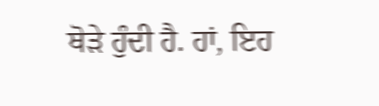ਥੋੜੇ ਹੁੰਦੀ ਹੈ. ਹਾਂ, ਇਹ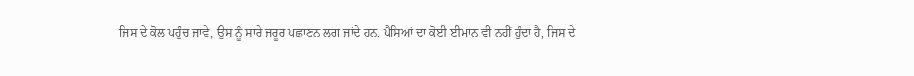ਜਿਸ ਦੇ ਕੋਲ ਪਹੁੰਚ ਜਾਵੇ, ਉਸ ਨੂੰ ਸਾਰੇ ਜਰੂਰ ਪਛਾਣਨ ਲਗ ਜਾਂਦੇ ਹਨ. ਪੈਸਿਆਂ ਦਾ ਕੋਈ ਈਮਾਨ ਵੀ ਨਹੀਂ ਹੁੰਦਾ ਹੈ, ਜਿਸ ਦੇ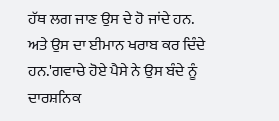ਹੱਥ ਲਗ ਜਾਣ ਉਸ ਦੇ ਹੋ ਜਾਂਦੇ ਹਨ. ਅਤੇ ਉਸ ਦਾ ਈਮਾਨ ਖਰਾਬ ਕਰ ਦਿੰਦੇ ਹਨ.'ਗਵਾਚੇ ਹੋਏ ਪੈਸੇ ਨੇ ਉਸ ਬੰਦੇ ਨੂੰ ਦਾਰਸ਼ਨਿਕ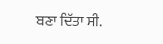ਬਣਾ ਦਿੱਤਾ ਸੀ.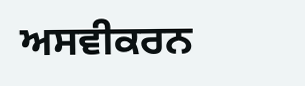ਅਸਵੀਕਰਨ